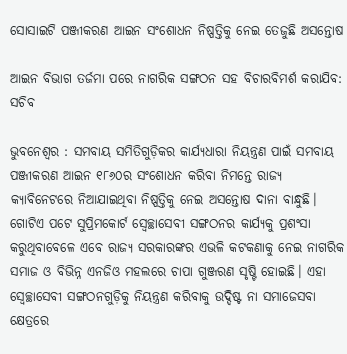ସୋସାଇଟି ପଞ୍ଜୀକରଣ ଆଇନ ସଂଶୋଧନ ନିଷ୍ପତ୍ତିକୁ ନେଇ ତେଜୁଛି ଅସନ୍ତୋଷ

ଆଇନ ବିଭାଗ ତର୍ଜମା ପରେ ନାଗରିକ ସଙ୍ଗଠନ ସହ ବିଚାରବିମର୍ଶ କରାଯିବ: ସଚିବ

ଭୁବନେଶ୍ବର : ସମବାୟ ସମିତିଗୁଡ଼ିକର କାର୍ଯ୍ୟଧାରା ନିୟନ୍ତ୍ରଣ ପାଇଁ ସମବାୟ ପଞ୍ଜୀକରଣ ଆଇନ ୧୮୬୦ର ସଂଶୋଧନ କରିବା ନିମନ୍ତେ ରାଜ୍ୟ କ୍ୟାବିନେଟରେ ନିଆଯାଇଥିବା ନିଷ୍ପତ୍ତିକୁ ନେଇ ଅସନ୍ତୋଷ ଦାନା ବାନ୍ଧୁଛି। ଗୋଟିଏ ପଟେ ସୁପ୍ରିମକୋର୍ଟ ସ୍ବେଚ୍ଛାସେବୀ ସଙ୍ଗଠନର କାର୍ଯ୍ୟକୁ ପ୍ରଶଂସା କରୁଥିବାବେଳେ ଏବେ ରାଜ୍ୟ ସରକାରଙ୍କର ଏଭଳି କଟକଣାକୁ ନେଇ ନାଗରିକ ସମାଜ ଓ ବିଭିନ୍ନ ଏନଜିଓ ମହଲରେ ଚାପା ଗୁଞ୍ଜରଣ ସୃଷ୍ଟି ହୋଇଛି। ଏହା ସ୍ବେଚ୍ଛାସେବୀ ସଙ୍ଗଠନଗୁଡ଼ିକୁ ନିୟନ୍ତ୍ରଣ କରିବାକୁ ଉଦ୍ଦିଷ୍ଟ ନା ସମାଜ‌େ‌ସବା କ୍ଷେତ୍ରରେ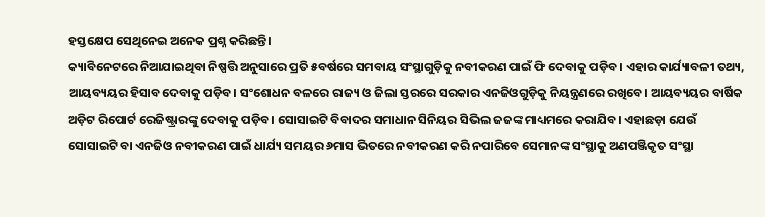ହସ୍ତକ୍ଷେପ ସେଥିନେଇ ଅନେକ ପ୍ରଶ୍ନ କରିଛନ୍ତି।
କ୍ୟାବିନେଟରେ ନିଆଯାଇଥିବା ନିଷ୍ପତ୍ତି ଅନୁସାରେ ପ୍ରତି ୫ବର୍ଷରେ ସମବାୟ ସଂସ୍ଥାଗୁଡ଼ିକୁ ନବୀକରଣ ପାଇଁ ଫି ଦେବାକୁ ପଡ଼ିବ। ଏହାର କାର୍ଯ୍ୟାବଳୀ ତଥ୍ୟ, ଆୟବ୍ୟୟର ହିସାବ ଦେବାକୁ ପଡ଼ିବ। ସଂଶୋଧନ ବଳରେ ରାଜ୍ୟ ଓ ଜିଲା ସ୍ତରରେ ସରକାର ଏନଜିଓଗୁଡ଼ିକୁ ନିୟନ୍ତ୍ରଣରେ ରଖିବେ। ଆୟବ୍ୟୟର ବାର୍ଷିକ ଅଡ଼ିଟ ରିପୋର୍ଟ ରେଜିଷ୍ଟ୍ରାରଙ୍କୁ ଦେବାକୁ ପଡ଼ିବ। ସୋସାଇଟି ବିବାଦର ସମାଧାନ ସିନିୟର ସିଭିଲ ଜଜଙ୍କ ମାଧ୍ୟମରେ କରାଯିବ। ଏହାଛଡ଼ା ଯେଉଁ ସୋସାଇଟି ବା ଏନଜିଓ ନବୀକରଣ ପାଇଁ ଧାର୍ଯ୍ୟ ସମୟର ୬ମାସ ଭିତରେ ନବୀକରଣ କରି ନପାରିବେ ସେମାନଙ୍କ ସଂସ୍ଥାକୁ ଅଣପଞ୍ଜିକୃତ ସଂସ୍ଥା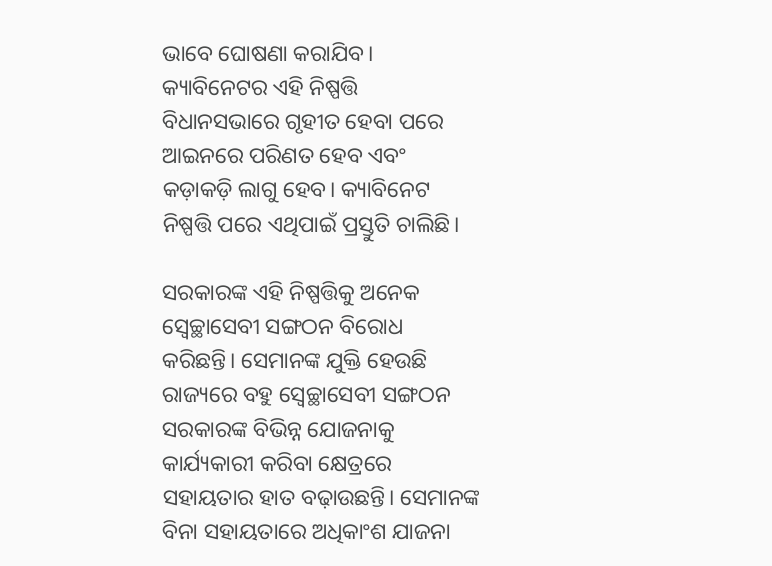ଭାବେ ଘୋଷଣା କରାଯିବ। କ୍ୟାବିନେଟର ଏହି ନିଷ୍ପତ୍ତି ବିଧାନସଭାରେ ଗୃହୀତ ହେବା ପରେ ଆଇନରେ ପରିଣତ ହେବ ଏବଂ କଡ଼ାକଡ଼ି ଲାଗୁ ହେବ। କ୍ୟାବିନେଟ ନିଷ୍ପତ୍ତି ପରେ ଏଥିପାଇଁ ପ୍ରସ୍ତୁତି ଚାଲିଛି।

ସରକାରଙ୍କ ଏହି ନିଷ୍ପତ୍ତିକୁ ଅନେକ ସ୍ବେଚ୍ଛାସେବୀ ସଙ୍ଗଠନ ବିରୋଧ କରିଛନ୍ତି। ସେମାନଙ୍କ ଯୁକ୍ତି ହେଉଛି ରାଜ୍ୟରେ ବହୁ ସ୍ବେଚ୍ଛାସେବୀ ସଙ୍ଗଠନ ସରକାରଙ୍କ ବିଭିନ୍ନ ଯୋଜନାକୁ କାର୍ଯ୍ୟକାରୀ କରିବା କ୍ଷେତ୍ରରେ ସହାୟତାର ହାତ ବଢ଼ାଉଛନ୍ତି। ସେମାନଙ୍କ ବିନା ସହାୟତାରେ ଅଧିକାଂଶ ଯାଜନା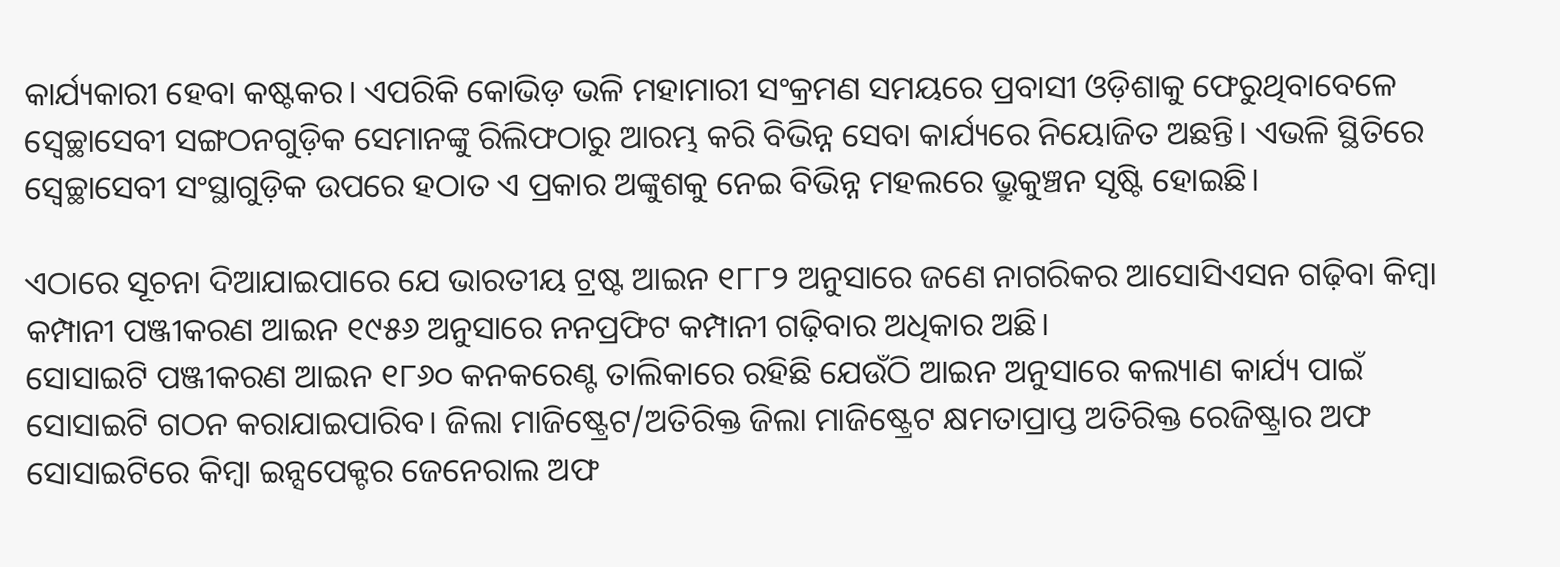କାର୍ଯ୍ୟକାରୀ ହେବା କଷ୍ଟକର। ଏପରିକି କୋଭିଡ଼ ଭଳି ମହାମାରୀ ସଂକ୍ରମଣ ସମୟରେ ପ୍ରବାସୀ ଓଡ଼ିଶାକୁ ଫେରୁଥିବାବେଳେ ସ୍ବେଚ୍ଛାସେବୀ ସଙ୍ଗଠନଗୁଡ଼ିକ ସେମାନଙ୍କୁ ରିଲିଫଠାରୁ ଆରମ୍ଭ କରି ବିଭିନ୍ନ ସେବା କାର୍ଯ୍ୟରେ ନିୟୋଜିତ ଅଛନ୍ତି। ଏଭଳି ସ୍ଥିତିରେ ସ୍ବେଚ୍ଛାସେବୀ ସଂସ୍ଥାଗୁଡ଼ିକ ଉପରେ ହଠାତ ଏ ପ୍ରକାର ଅଙ୍କୁଶକୁ ନେଇ ବିଭିନ୍ନ ମହଲରେ ଭ୍ରୁକୁଞ୍ଚନ ସୃଷ୍ଟି ହୋଇଛି।

ଏଠାରେ ସୂଚନା ଦିଆଯାଇପାରେ ଯେ ଭାରତୀୟ ଟ୍ରଷ୍ଟ ଆଇନ ୧୮୮୨ ଅନୁସାରେ ଜଣେ ନାଗରିକର ଆସୋସିଏସନ ଗଢ଼ିବା କିମ୍ବା କମ୍ପାନୀ ପଞ୍ଜୀକରଣ ଆଇନ ୧୯୫୬ ଅନୁସାରେ ନନପ୍ରଫିଟ କମ୍ପାନୀ ଗଢ଼ିବାର ଅଧିକାର ଅଛି।
ସୋସାଇଟି ପଞ୍ଜୀକରଣ ଆଇନ ୧୮୬୦ କନକରେଣ୍ଟ ତାଲିକାରେ ରହିଛି ଯେଉଁଠି ଆଇନ ଅନୁସାରେ କଲ୍ୟାଣ କାର୍ଯ୍ୟ ପାଇଁ ସୋସାଇଟି ଗଠନ କରାଯାଇପାରିବ। ଜିଲା ମାଜିଷ୍ଟ୍ରେଟ/ଅତିରିକ୍ତ ଜିଲା ମାଜିଷ୍ଟ୍ରେଟ କ୍ଷମତାପ୍ରାପ୍ତ ଅତିରିକ୍ତ ରେଜିଷ୍ଟ୍ରାର ଅଫ ସୋସାଇଟିରେ କିମ୍ବା ଇନ୍ସପେକ୍ଟର ଜେନେରାଲ ଅଫ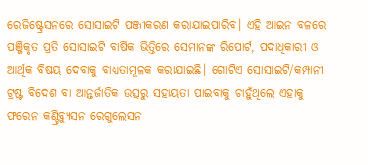ରେଜିଷ୍ଟ୍ରେସନରେ ସୋସାଇଟି ପଞ୍ଜୀକରଣ କରାଯାଇପାରିବ। ଏହି ଆଇନ ବଳରେ ପଞ୍ଜିକୃତ ପ୍ରତି ସୋସାଇଟି ବାର୍ଷିକ ଭିତ୍ତିରେ ସେମାନଙ୍କ ରିପୋର୍ଟ, ପଦାଧିକାରୀ ଓ ଆର୍ଥିକ ବିଷୟ ଦେବାକୁ ବାଧ୍ୟତାମୂଳକ କରାଯାଇଛି। ଗୋଟିଏ ସୋସାଇଟି/କମ୍ପାନୀ ଟ୍ରଷ୍ଟ ବିଦେଶ ବା ଆନ୍ତର୍ଜାତିକ ଉତ୍ସରୁ ସହାୟତା ପାଇବାକୁ ଚାହୁଁଥିଲେ ଏହାକୁ ଫ‌‌ରେନ କଣ୍ଟ୍ରିବ୍ୟୁସନ ରେଗୁଲେସନ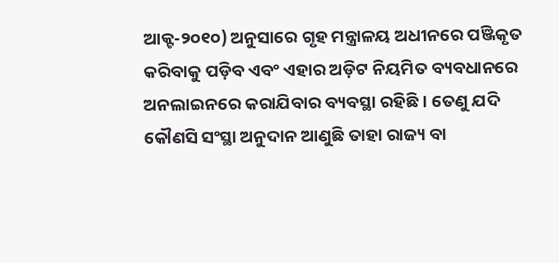ଆକ୍ଟ-୨୦୧୦) ଅନୁସାରେ ଗୃହ ମନ୍ତ୍ରାଳୟ ଅଧୀନରେ ପଞ୍ଜିକୃତ କରିବାକୁ ପଡ଼ିବ ଏବଂ ଏହାର ଅଡ଼ିଟ ନିୟମିତ ବ୍ୟବଧାନରେ ଅନଲାଇନରେ କରାଯିବାର ବ୍ୟବସ୍ଥା ରହିଛି। ତେଣୁ ଯଦି କୌଣସି ସଂସ୍ଥା ଅନୁଦାନ ଆଣୁଛି ତାହା ରାଜ୍ୟ ବା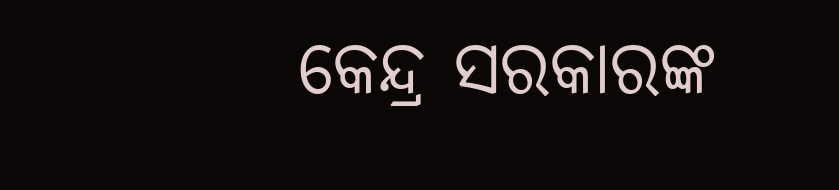କେନ୍ଦ୍ର ସରକାରଙ୍କ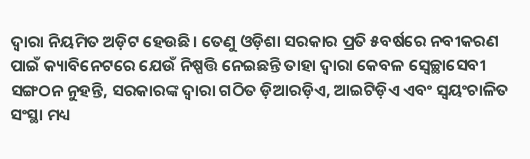ଦ୍ବାରା ନିୟମିତ ଅଡ଼ିଟ ହେଉଛି। ତେଣୁ ଓଡ଼ିଶା ସରକାର ପ୍ରତି ୫ବର୍ଷରେ ନବୀକରଣ ପାଇଁ କ୍ୟାବିନେଟରେ ଯେଉଁ ନିଷ୍ପତ୍ତି ନେଇଛନ୍ତି ତାହା ଦ୍ବାରା କେବଳ ସ୍ବେଚ୍ଛାସେବୀ ସଙ୍ଗଠନ ନୁହନ୍ତି, ସରକାରଙ୍କ ଦ୍ବାରା ଗଠିତ ଡ଼ିଆରଡ଼ିଏ, ଆଇଟିଡ଼ିଏ ଏବଂ ସ୍ବୟଂଚାଳିତ ସଂସ୍ଥା ମଧ୍ୟ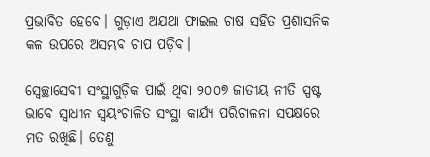ପ୍ରଭାବିତ ହେବେ। ଗୁଡ଼ାଏ ଅଯଥା ଫାଇଲ ଚାଷ ସହିତ ପ୍ରଶାସନିକ କଳ ଉପରେ ଅସମ୍ଭବ ଚାପ ପଡ଼ିବ।

ସ୍ବେଚ୍ଛାସେବୀ ସଂସ୍ଥାଗୁଡ଼ିକ ପାଇଁ ଥିବା ୨୦୦୭ ଜାତୀୟ ନୀତି ସ୍ପଷ୍ଟ ଭାବେ ସ୍ବାଧୀନ ସ୍ବୟଂଚାଳିତ ସଂସ୍ଥା କାର୍ଯ୍ୟ ପରିଚାଳନା ସପକ୍ଷରେ ମତ ରଖିଛି। ତେଣୁ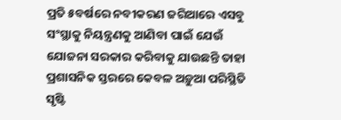ପ୍ରତି ୫ବର୍ଷରେ ନବୀକରଣ ଜରିଆରେ ଏସବୁ ସଂସ୍ଥାକୁ ନିୟନ୍ତ୍ରଣକୁ ଆଣିବା ପାଇଁ ଯେଉଁ ଯୋଜନା ସରକାର କରିବାକୁ ଯାଉଛନ୍ତି ତାହା ପ୍ରଶାସନିକ ସ୍ତରରେ କେବଳ ଅଡ଼ୁଆ ପରିସ୍ଥିତି ସୃଷ୍ଟି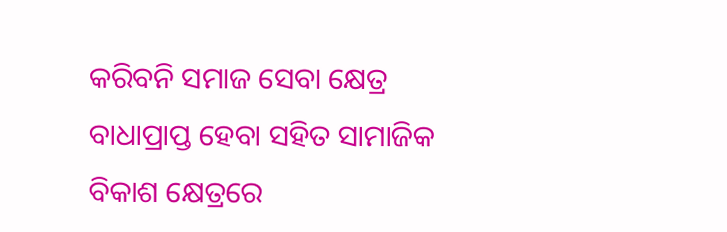କରିବନି ସମାଜ ସେବା କ୍ଷେତ୍ର ବାଧାପ୍ରାପ୍ତ ହେବା ସହିତ ସାମାଜିକ ବିକାଶ କ୍ଷେତ୍ରରେ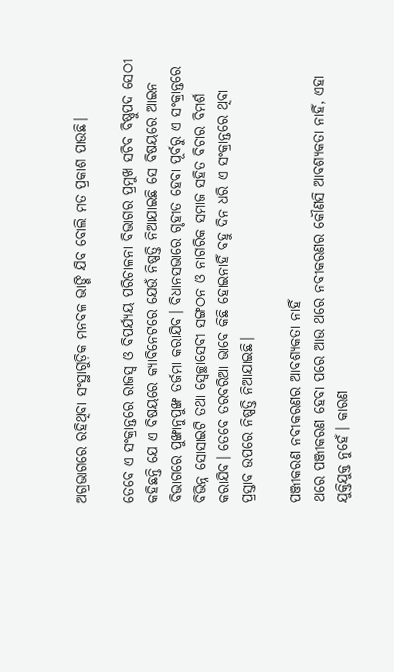ଅଗ୍ରଭାଗରେ ରହିଥିବା ସଂସ୍ଥାଗୁଡ଼ିକ ମନବଳ ଭାଙ୍ଗି ଯିବ ବୋଲି ମତ ପ୍ରକାଶ ପାଉଛି।

ତେବେ ଏ ସଂକ୍ରାନ୍ତରେ ରାଜସ୍ବ ଓ ବିପର୍ଯ୍ୟୟ ପରିଚାଳନା ବିଭାଗର ପ୍ରମୁଖ ସଚିବ ବିଷ୍ଣୁପଦ ସେଠୀ କହିଛନ୍ତି ଯେ ଏ ବିଷୟରେ କ୍ୟାବିନେଟରେ ଯେଉଁ ନିଷ୍ପତ୍ତି ନିଆଯାଇଛି ସେ ବିଷୟରେ ଆଇନ ବିଭାଗରେ ପୁଙ୍ଖାନୁପୁଙ୍ଖ ତର୍ଜମା କରାଯିବ। ବିଧାନସଭାରେ ଗୃହୀତ ହେବା ପୂର୍ବରୁ ଏ ସଂକ୍ରାନ୍ତରେ ବିଭିନ୍ନ ସୋସାଇଟି ତଥା ସ୍ବେଚ୍ଛାସେବୀ ସଙ୍ଗଠନ ଓ ନାଗରିକ ସମାଜ ସହିତ ବିଚାର ବିମର୍ଶ କରାଯିବ। ତେବେ ତରବରିଆ ଭାବେ କିଛି ହୋଇନାହିଁ ବହୁ ଦିନ ଧରି ଏ ସଂକ୍ରାନ୍ତରେ ଥିବା ପ୍ରସ୍ତାବ ଉପରେ ନିଷ୍ପତ୍ତି ନିଆଯାଇଛି।

ପଞ୍ଜୀକରଣ ନବୀକରଣର ଆବଶ୍ୟକତା ନାହିଁ
ଥରେ ପଞ୍ଜୀକରଣ ହେବା ପରେ ଆଉ ଥରେ ନବୀକରଣର କୌଣସି ଆବଶ୍ୟକତା ନାହିଁ, ଏହା ଯୁକ୍ତିଯୁକ୍ତ ନୁହେଁ। କାରଣ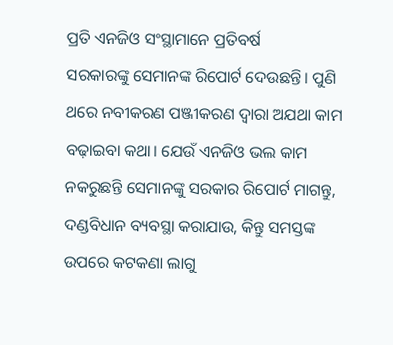ପ୍ରତି ଏନଜିଓ ସଂସ୍ଥାମାନେ ପ୍ରତିବର୍ଷ ସରକାରଙ୍କୁ ‌ସେମାନଙ୍କ ରିପୋର୍ଟ ଦେଉଛନ୍ତି। ପୁଣି ଥରେ ନବୀକରଣ ପଞ୍ଜୀକରଣ ଦ୍ବାରା ଅଯଥା କାମ ବଢ଼ାଇବା କଥା। ଯେଉଁ ଏନଜିଓ ଭଲ କାମ ନକରୁଛନ୍ତି ସେମାନଙ୍କୁ ସରକାର ରିପୋର୍ଟ ମାଗନ୍ତୁ, ଦଣ୍ଡବିଧାନ ବ୍ୟବସ୍ଥା କରାଯାଉ, କିନ୍ତୁ ସମସ୍ତଙ୍କ ଉପରେ କଟକଣା ଲାଗୁ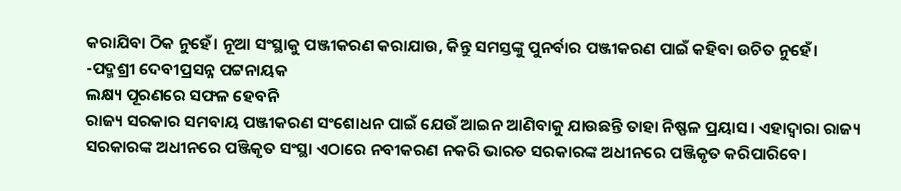କରାଯିବା ଠିକ ନୁହେଁ। ନୂଆ ସଂସ୍ଥାକୁ ପଞ୍ଜୀକରଣ କରାଯାଉ, କିନ୍ତୁ ସମସ୍ତଙ୍କୁ ପୁନର୍ବାର ପଞ୍ଜୀକରଣ ପାଇଁ କହିବା ଉଚିତ ନୁହେଁ।
-ପଦ୍ମଶ୍ରୀ ଦେବୀପ୍ରସନ୍ନ ପଟ୍ଟନାୟକ
ଲକ୍ଷ୍ୟ ପୂରଣରେ ସଫଳ ହେବନି
ରାଜ୍ୟ ସରକାର ସମବାୟ ପଞ୍ଜୀକରଣ ସଂଶୋଧନ ପାଇଁ ଯେଉଁ ଆଇନ ଆଣିବାକୁ ଯାଉଛନ୍ତି ତାହା ନିଷ୍ଫଳ ପ୍ରୟାସ। ଏହାଦ୍ବାରା ରାଜ୍ୟ ସରକାରଙ୍କ ଅଧୀନରେ ପଞ୍ଜିକୃତ ସଂସ୍ଥା ଏଠାରେ ନବୀକରଣ ନକରି ଭାରତ ସରକାରଙ୍କ ଅଧୀନରେ ପଞ୍ଜିକୃତ କରିପାରିବେ।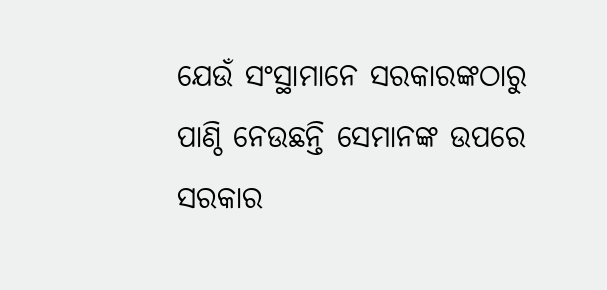ଯେଉଁ ସଂସ୍ଥାମାନେ ସରକାରଙ୍କଠାରୁ ପାଣ୍ଠି ନେଉଛନ୍ତି ସେମାନଙ୍କ ଉପରେ ସରକାର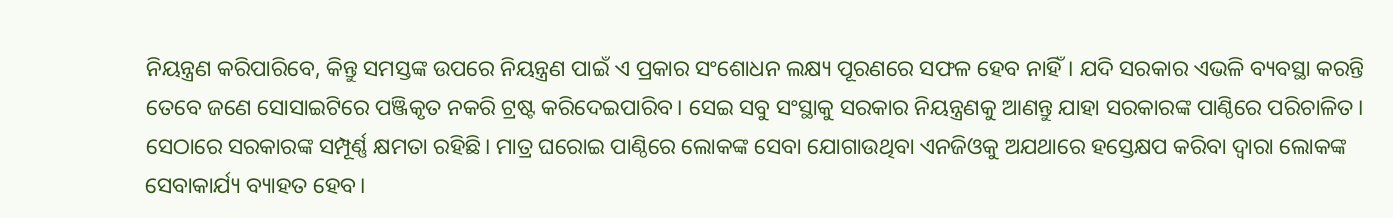ନିୟନ୍ତ୍ରଣ କରିପାରିବେ, କିନ୍ତୁ ସମସ୍ତଙ୍କ ଉପରେ ନିୟନ୍ତ୍ରଣ ପାଇଁ ଏ ପ୍ରକାର ସଂଶୋଧନ ଲକ୍ଷ୍ୟ ପୂରଣରେ ସଫଳ ହେବ ନାହିଁ। ଯଦି ସରକାର ଏଭଳି ବ୍ୟବସ୍ଥା କରନ୍ତି ତେବେ ଜଣେ ସୋସାଇଟିରେ ପଞ୍ଜିକୃତ ନକରି ଟ୍ରଷ୍ଟ କରିଦେଇପାରିବ। ସେଇ ସବୁ ସଂସ୍ଥାକୁ ସରକାର ନିୟନ୍ତ୍ରଣକୁ ଆଣନ୍ତୁ ଯାହା ସରକାରଙ୍କ ପାଣ୍ଠିରେ ପରିଚାଳିତ। ସେଠାରେ ସରକାରଙ୍କ ସମ୍ପୂର୍ଣ୍ଣ କ୍ଷମତା ରହିଛି। ମାତ୍ର ଘରୋଇ ପାଣ୍ଠିରେ ଲୋକଙ୍କ ସେବା ଯୋଗାଉଥିବା ଏନଜିଓକୁ ଅଯଥାରେ ହସ୍ତ‌େକ୍ଷ‌ପ କରିବା ଦ୍ବାରା ଲୋକଙ୍କ ସେବାକାର୍ଯ୍ୟ ବ୍ୟାହତ ହେବ।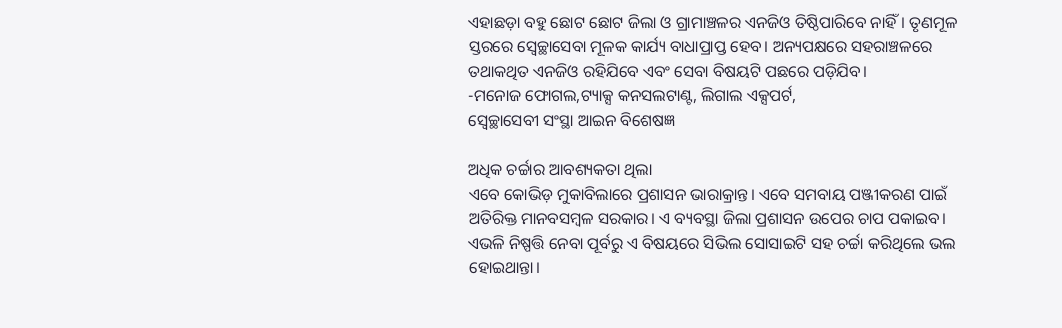ଏହାଛଡ଼ା ବହୁ ଛୋଟ ଛୋଟ ଜିଲା ଓ ଗ୍ରାମାଞ୍ଚଳର ଏନଜିଓ ତିଷ୍ଠିପାରିବେ ନାହିଁ। ତୃଣମୂଳ ସ୍ତରରେ ସ୍ବେଚ୍ଛାସେବା ମୂଳକ କାର୍ଯ୍ୟ ବାଧାପ୍ରାପ୍ତ ହେବ। ଅନ୍ୟପକ୍ଷରେ ସହରାଞ୍ଚଳରେ ତଥାକଥିତ ଏନଜିଓ ରହିଯିବେ ଏବଂ ସେବା ବିଷୟଟି ପଛରେ ପଡ଼ିଯିବ।
-ମନୋଜ ଫୋଗଲ,ଟ୍ୟାକ୍ସ କନସଲଟାଣ୍ଟ, ଲିଗାଲ ଏକ୍ସପର୍ଟ,
ସ୍ବେଚ୍ଛାସେବୀ ସଂସ୍ଥା ଆଇନ ବିଶେଷଜ୍ଞ

ଅଧିକ ଚର୍ଚ୍ଚାର ଆବଶ୍ୟକତା ଥିଲା
ଏବେ କୋଭିଡ଼ ମୁକାବିଲାରେ ପ୍ରଶାସନ ଭାରାକ୍ରାନ୍ତ। ଏବେ ସମବାୟ ପଞ୍ଜୀକରଣ ପାଇଁ ଅତିରିକ୍ତ ମାନବସମ୍ବଳ ସରକାର। ଏ ବ୍ୟବସ୍ଥା ଜିଲା ପ୍ରଶାସନ ଉପ‌େ‌ର ଚାପ ପକାଇବ। ଏଭଳି ନିଷ୍ପତ୍ତି ନେବା ପୂର୍ବରୁ ଏ ବିଷୟରେ ସିଭିଲ ସୋସାଇଟି ସହ ଚର୍ଚ୍ଚା କରିଥିଲେ ଭଲ ହୋଇଥାନ୍ତା।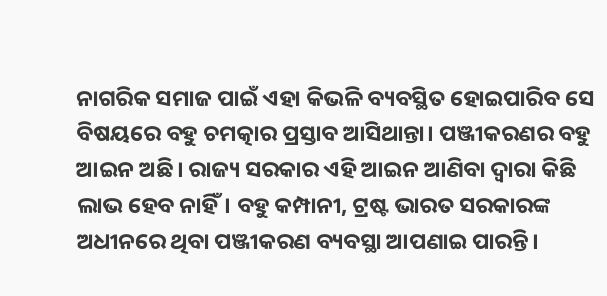ନାଗରିକ ସମାଜ ପାଇଁ ଏହା କିଭଳି ବ୍ୟବସ୍ଥିତ ହୋଇପାରିବ ସେ ବିଷୟରେ ବହୁ ଚମତ୍କାର ପ୍ରସ୍ତାବ ଆସିଥାନ୍ତା। ପଞ୍ଜୀକରଣର ବହୁ ଆଇନ ଅଛି। ରାଜ୍ୟ ସରକାର ଏହି ଆଇନ ଆଣିବା ଦ୍ବାରା କିଛି ଲାଭ ହେବ ନାହିଁ। ବହୁ କମ୍ପାନୀ, ଟ୍ରଷ୍ଟ ଭାରତ ସରକାରଙ୍କ ଅଧୀନରେ ଥିବା ପଞ୍ଜୀକରଣ ବ୍ୟବସ୍ଥା ଆପଣାଇ ପାରନ୍ତି।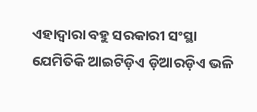ଏହାଦ୍ବାରା ବହୁ ସରକାରୀ ସଂସ୍ଥା ଯେମିତିକି ଆଇଟିଡ଼ିଏ ଡ଼ିଆରଡ଼ିଏ ଭଳି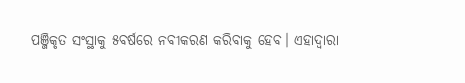ପଞ୍ଜିକୃତ ସଂସ୍ଥାକୁ ୫ବର୍ଷରେ ନବୀକରଣ କରିବାକୁ ହେବ। ଏହାଦ୍ବାରା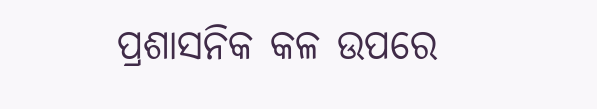ପ୍ରଶାସନିକ କଳ ଉପରେ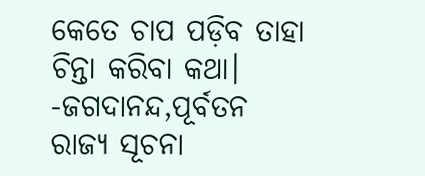କେତେ ଚାପ ପଡ଼ିବ ତାହା ଚିନ୍ତା କରିବା କଥା।
-ଜଗଦାନନ୍ଦ,ପୂର୍ବତନ ରାଜ୍ୟ ସୂଚନା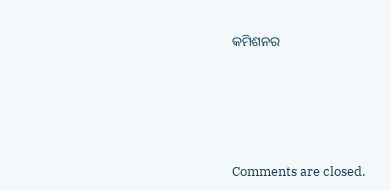କମିଶନର







Comments are closed.